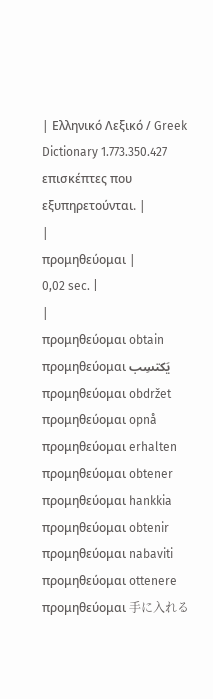| Ελληνικό Λεξικό / Greek Dictionary 1.773.350.427 επισκέπτες που εξυπηρετούνται. |
|
προμηθεύομαι |
0,02 sec. |
|
προμηθεύομαι obtain προμηθεύομαι يَكتسِب προμηθεύομαι obdržet προμηθεύομαι opnå προμηθεύομαι erhalten προμηθεύομαι obtener προμηθεύομαι hankkia προμηθεύομαι obtenir προμηθεύομαι nabaviti προμηθεύομαι ottenere προμηθεύομαι 手に入れる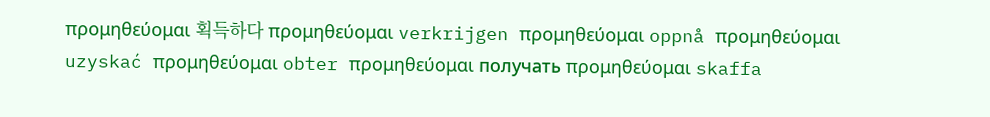προμηθεύομαι 획득하다 προμηθεύομαι verkrijgen προμηθεύομαι oppnå προμηθεύομαι uzyskać προμηθεύομαι obter προμηθεύομαι получать προμηθεύομαι skaffa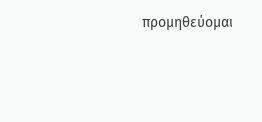προμηθεύομαι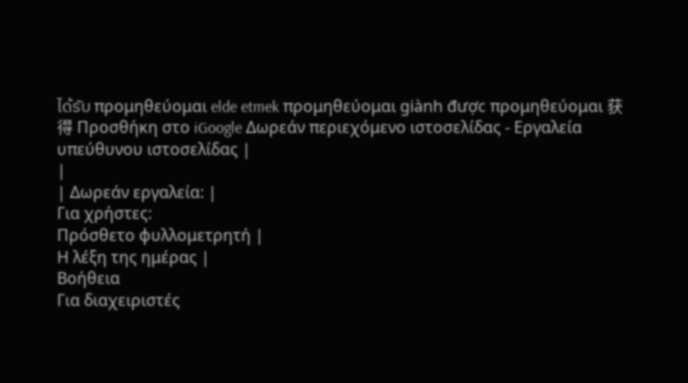ได้รับ προμηθεύομαι elde etmek προμηθεύομαι giành được προμηθεύομαι 获得 Προσθήκη στο iGoogle Δωρεάν περιεχόμενο ιστοσελίδας - Εργαλεία υπεύθυνου ιστοσελίδας |
|
| Δωρεάν εργαλεία: |
Για χρήστες:
Πρόσθετο φυλλομετρητή |
Η λέξη της ημέρας |
Βοήθεια
Για διαχειριστές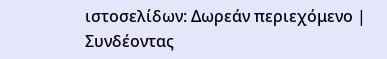ιστοσελίδων: Δωρεάν περιεχόμενο | Συνδέοντας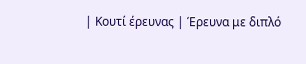| Κουτί έρευνας | Έρευνα με διπλό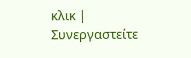κλικ | Συνεργαστείτε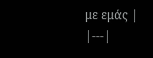με εμάς |
|---|